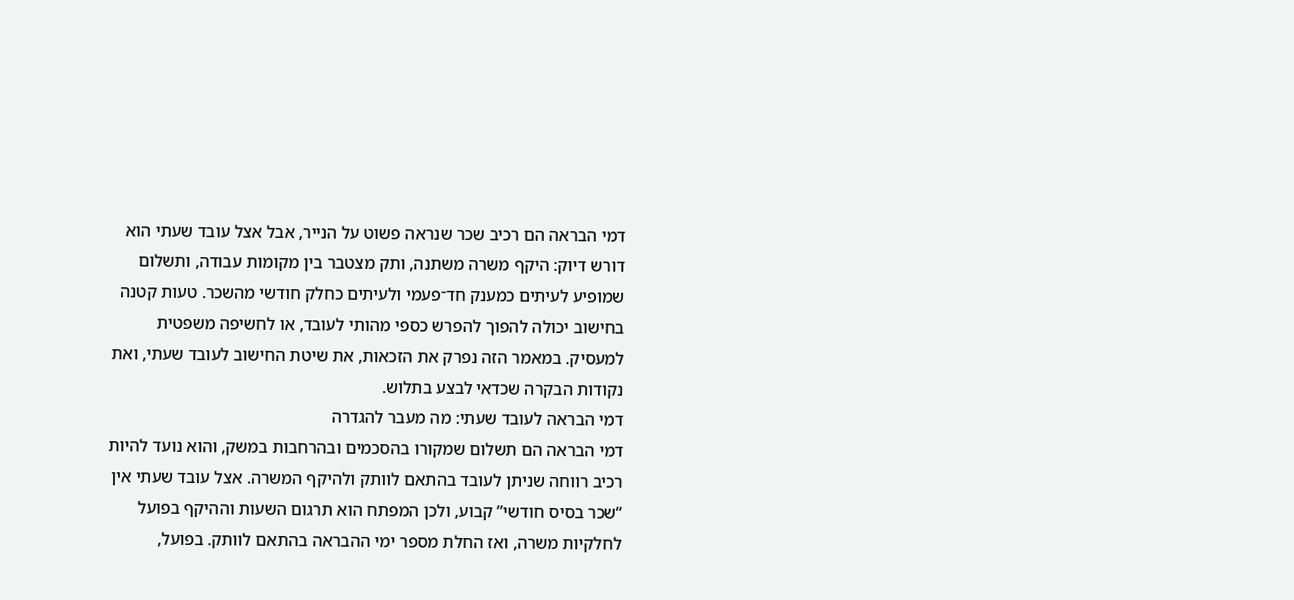דמי הבראה הם רכיב שכר שנראה פשוט על הנייר, אבל אצל עובד שעתי הוא דורש דיוק: היקף משרה משתנה, ותק מצטבר בין מקומות עבודה, ותשלום שמופיע לעיתים כמענק חד־פעמי ולעיתים כחלק חודשי מהשכר. טעות קטנה בחישוב יכולה להפוך להפרש כספי מהותי לעובד, או לחשיפה משפטית למעסיק. במאמר הזה נפרק את הזכאות, את שיטת החישוב לעובד שעתי, ואת נקודות הבקרה שכדאי לבצע בתלוש.
דמי הבראה לעובד שעתי: מה מעבר להגדרה
דמי הבראה הם תשלום שמקורו בהסכמים ובהרחבות במשק, והוא נועד להיות רכיב רווחה שניתן לעובד בהתאם לוותק ולהיקף המשרה. אצל עובד שעתי אין “שכר בסיס חודשי” קבוע, ולכן המפתח הוא תרגום השעות וההיקף בפועל לחלקיות משרה, ואז החלת מספר ימי ההבראה בהתאם לוותק. בפועל,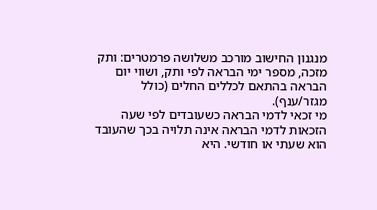מנגנון החישוב מורכב משלושה פרמטרים: ותק מזכה, מספר ימי הבראה לפי ותק, ושווי יום הבראה בהתאם לכללים החלים (כולל מגזר/ענף).
מי זכאי לדמי הבראה כשעובדים לפי שעה
הזכאות לדמי הבראה אינה תלויה בכך שהעובד הוא שעתי או חודשי. היא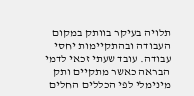תלויה בעיקר בוותק במקום העבודה ובהתקיימות יחסי עבודה. עובד שעתי זכאי לדמי הבראה כאשר מתקיים ותק מינימלי לפי הכללים החלים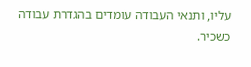עליו, ותנאי העבודה עומדים בהגדרת עבודה כשכיר.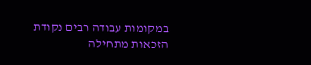במקומות עבודה רבים נקודת הזכאות מתחילה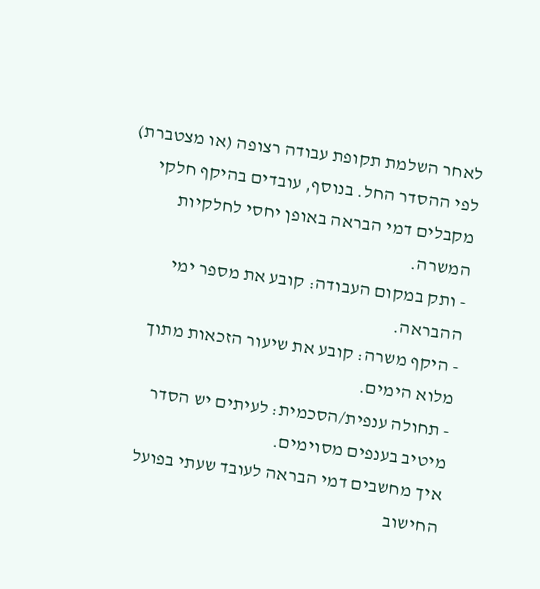לאחר השלמת תקופת עבודה רצופה (או מצטברת) לפי ההסדר החל. בנוסף, עובדים בהיקף חלקי מקבלים דמי הבראה באופן יחסי לחלקיות המשרה.
- ותק במקום העבודה: קובע את מספר ימי ההבראה.
- היקף משרה: קובע את שיעור הזכאות מתוך מלוא הימים.
- תחולה ענפית/הסכמית: לעיתים יש הסדר מיטיב בענפים מסוימים.
איך מחשבים דמי הבראה לעובד שעתי בפועל
החישוב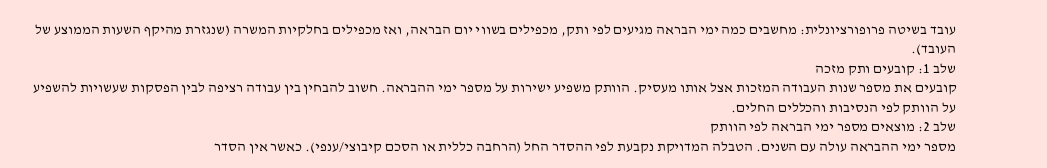עובד בשיטה פרופורציונלית: מחשבים כמה ימי הבראה מגיעים לפי ותק, מכפילים בשווי יום הבראה, ואז מכפילים בחלקיות המשרה (שנגזרת מהיקף השעות הממוצע של העובד).
שלב 1: קובעים ותק מזכה
קובעים את מספר שנות העבודה המזכות אצל אותו מעסיק. הוותק משפיע ישירות על מספר ימי ההבראה. חשוב להבחין בין עבודה רציפה לבין הפסקות שעשויות להשפיע על הוותק לפי הנסיבות והכללים החלים.
שלב 2: מוצאים מספר ימי הבראה לפי הוותק
מספר ימי ההבראה עולה עם השנים. הטבלה המדויקת נקבעת לפי ההסדר החל (הרחבה כללית או הסכם קיבוצי/ענפי). כאשר אין הסדר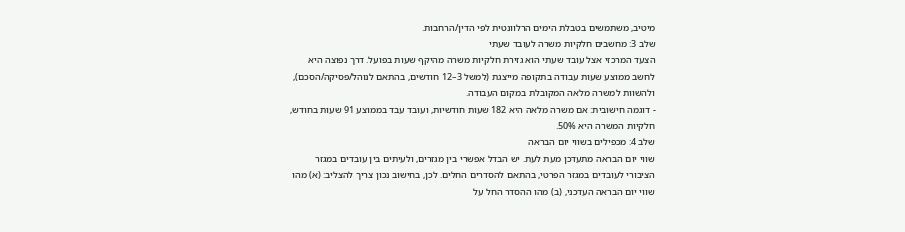מיטיב, משתמשים בטבלת הימים הרלוונטית לפי הדין/הרחבות.
שלב 3: מחשבים חלקיות משרה לעובד שעתי
הצעד המרכזי אצל עובד שעתי הוא גזירת חלקיות משרה מהיקף שעות בפועל. דרך נפוצה היא לחשב ממוצע שעות עבודה בתקופה מייצגת (למשל 3–12 חודשים, בהתאם לנוהל/פסיקה/הסכם), ולהשוות למשרה מלאה המקובלת במקום העבודה.
- דוגמה חישובית: אם משרה מלאה היא 182 שעות חודשיות, ועובד עבד בממוצע 91 שעות בחודש, חלקיות המשרה היא 50%.
שלב 4: מכפילים בשווי יום הבראה
שווי יום הבראה מתעדכן מעת לעת. יש הבדל אפשרי בין מגזרים, ולעיתים בין עובדים במגזר הציבורי לעובדים במגזר הפרטי, בהתאם להסדרים החלים. לכן, בחישוב נכון צריך להצליב: (א) מהו שווי יום הבראה העדכני, (ב) מהו ההסדר החל על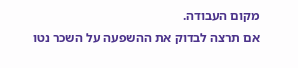מקום העבודה.
אם תרצה לבדוק את ההשפעה על השכר נטו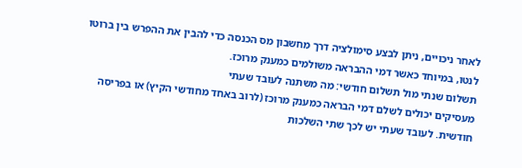לאחר ניכויים, ניתן לבצע סימולציה דרך מחשבון מס הכנסה כדי להבין את ההפרש בין ברוטו לנטו, במיוחד כאשר דמי ההבראה משולמים כמענק מרוכז.
תשלום שנתי מול תשלום חודשי: מה משתנה לעובד שעתי
מעסיקים יכולים לשלם דמי הבראה כמענק מרוכז (לרוב באחד מחודשי הקיץ) או בפריסה חודשית. לעובד שעתי יש לכך שתי השלכות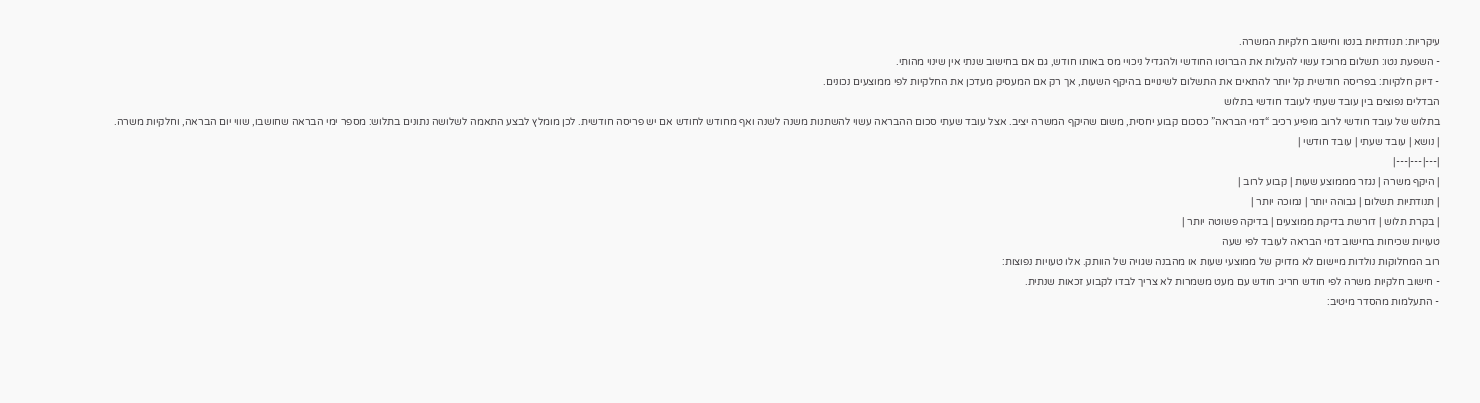עיקריות: תנודתיות בנטו וחישוב חלקיות המשרה.
- השפעת נטו: תשלום מרוכז עשוי להעלות את הברוטו החודשי ולהגדיל ניכויי מס באותו חודש, גם אם בחישוב שנתי אין שינוי מהותי.
- דיוק חלקיות: בפריסה חודשית קל יותר להתאים את התשלום לשינויים בהיקף השעות, אך רק אם המעסיק מעדכן את החלקיות לפי ממוצעים נכונים.
הבדלים נפוצים בין עובד שעתי לעובד חודשי בתלוש
בתלוש של עובד חודשי לרוב מופיע רכיב “דמי הבראה” כסכום קבוע יחסית, משום שהיקף המשרה יציב. אצל עובד שעתי סכום ההבראה עשוי להשתנות משנה לשנה ואף מחודש לחודש אם יש פריסה חודשית. לכן מומלץ לבצע התאמה לשלושה נתונים בתלוש: מספר ימי הבראה שחושבו, שווי יום הבראה, וחלקיות משרה.
| נושא | עובד שעתי | עובד חודשי |
|---|---|---|
| היקף משרה | נגזר מממוצע שעות | קבוע לרוב |
| תנודתיות תשלום | גבוהה יותר | נמוכה יותר |
| בקרת תלוש | דורשת בדיקת ממוצעים | בדיקה פשוטה יותר |
טעויות שכיחות בחישוב דמי הבראה לעובד לפי שעה
רוב המחלוקות נולדות מיישום לא מדויק של ממוצעי שעות או מהבנה שגויה של הוותק. אלו טעויות נפוצות:
- חישוב חלקיות משרה לפי חודש חריג: חודש עם מעט משמרות לא צריך לבדו לקבוע זכאות שנתית.
- התעלמות מהסדר מיטיב: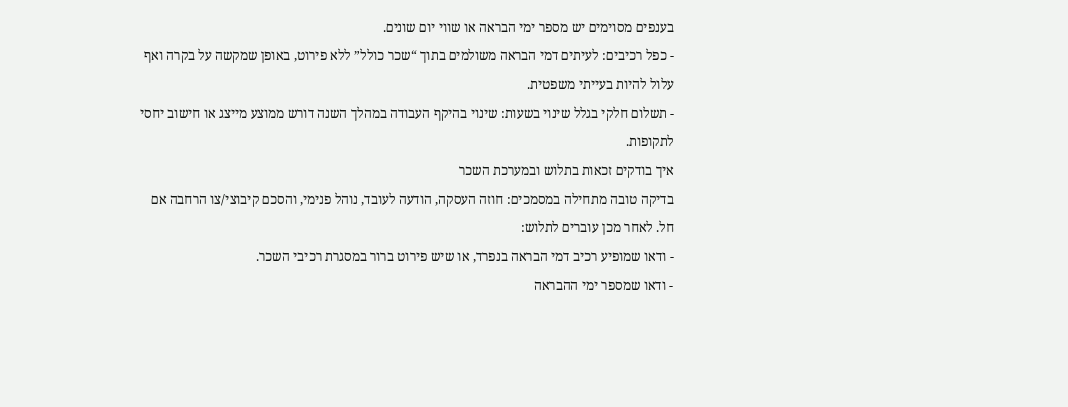בענפים מסוימים יש מספר ימי הבראה או שווי יום שונים.
- כפל רכיבים: לעיתים דמי הבראה משולמים בתוך “שכר כולל” ללא פירוט, באופן שמקשה על בקרה ואף עלול להיות בעייתי משפטית.
- תשלום חלקי בגלל שינוי בשעות: שינוי בהיקף העבודה במהלך השנה דורש ממוצע מייצג או חישוב יחסי לתקופות.
איך בודקים זכאות בתלוש ובמערכת השכר
בדיקה טובה מתחילה במסמכים: חוזה העסקה, הודעה לעובד, נוהל פנימי, והסכם קיבוצי/צו הרחבה אם חל. לאחר מכן עוברים לתלוש:
- ודאו שמופיע רכיב דמי הבראה בנפרד, או שיש פירוט ברור במסגרת רכיבי השכר.
- ודאו שמספר ימי ההבראה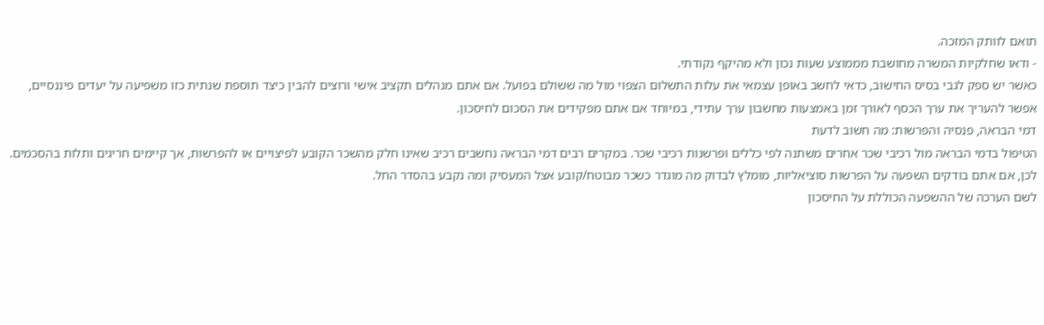תואם לוותק המזכה.
- ודאו שחלקיות המשרה מחושבת מממוצע שעות נכון ולא מהיקף נקודתי.
כאשר יש ספק לגבי בסיס החישוב, כדאי לחשב באופן עצמאי את עלות התשלום הצפוי מול מה ששולם בפועל. אם אתם מנהלים תקציב אישי ורוצים להבין כיצד תוספת שנתית כזו משפיעה על יעדים פיננסיים, אפשר להעריך את ערך הכסף לאורך זמן באמצעות מחשבון ערך עתידי, במיוחד אם אתם מפקידים את הסכום לחיסכון.
דמי הבראה, פנסיה והפרשות: מה חשוב לדעת
הטיפול בדמי הבראה מול רכיבי שכר אחרים משתנה לפי כללים ופרשנות רכיבי שכר. במקרים רבים דמי הבראה נחשבים רכיב שאינו חלק מהשכר הקובע לפיצויים או להפרשות, אך קיימים חריגים ותלות בהסכמים. לכן, אם אתם בודקים השפעה על הפרשות סוציאליות, מומלץ לבדוק מה מוגדר כשכר מבוטח/קובע אצל המעסיק ומה נקבע בהסדר החל.
לשם הערכה של ההשפעה הכוללת על החיסכון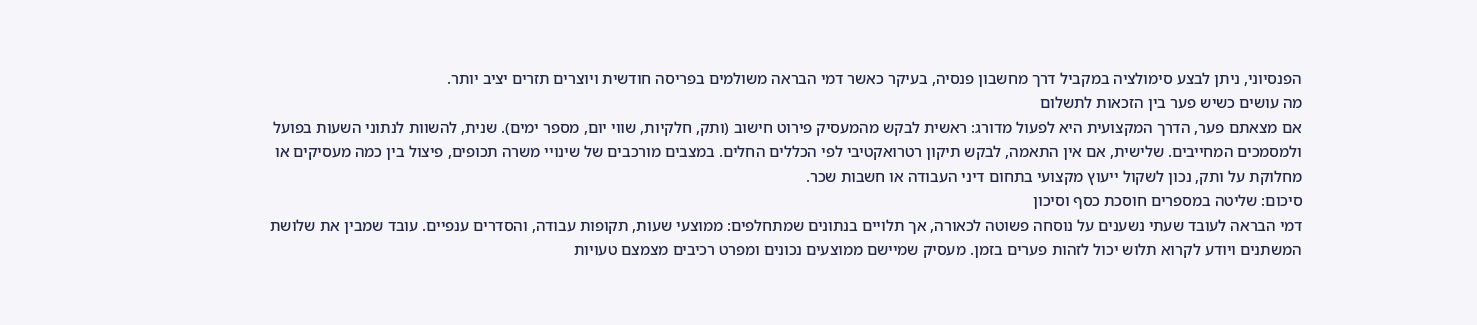הפנסיוני, ניתן לבצע סימולציה במקביל דרך מחשבון פנסיה, בעיקר כאשר דמי הבראה משולמים בפריסה חודשית ויוצרים תזרים יציב יותר.
מה עושים כשיש פער בין הזכאות לתשלום
אם מצאתם פער, הדרך המקצועית היא לפעול מדורג: ראשית לבקש מהמעסיק פירוט חישוב (ותק, חלקיות, שווי יום, מספר ימים). שנית, להשוות לנתוני השעות בפועל ולמסמכים המחייבים. שלישית, אם אין התאמה, לבקש תיקון רטרואקטיבי לפי הכללים החלים. במצבים מורכבים של שינויי משרה תכופים, פיצול בין כמה מעסיקים או מחלוקת על ותק, נכון לשקול ייעוץ מקצועי בתחום דיני העבודה או חשבות שכר.
סיכום: שליטה במספרים חוסכת כסף וסיכון
דמי הבראה לעובד שעתי נשענים על נוסחה פשוטה לכאורה, אך תלויים בנתונים שמתחלפים: ממוצעי שעות, תקופות עבודה, והסדרים ענפיים. עובד שמבין את שלושת המשתנים ויודע לקרוא תלוש יכול לזהות פערים בזמן. מעסיק שמיישם ממוצעים נכונים ומפרט רכיבים מצמצם טעויות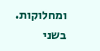ומחלוקות. בשני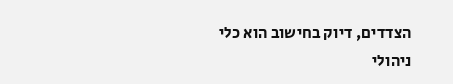הצדדים, דיוק בחישוב הוא כלי ניהולי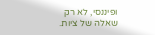ופיננסי, לא רק שאלה של ציות.